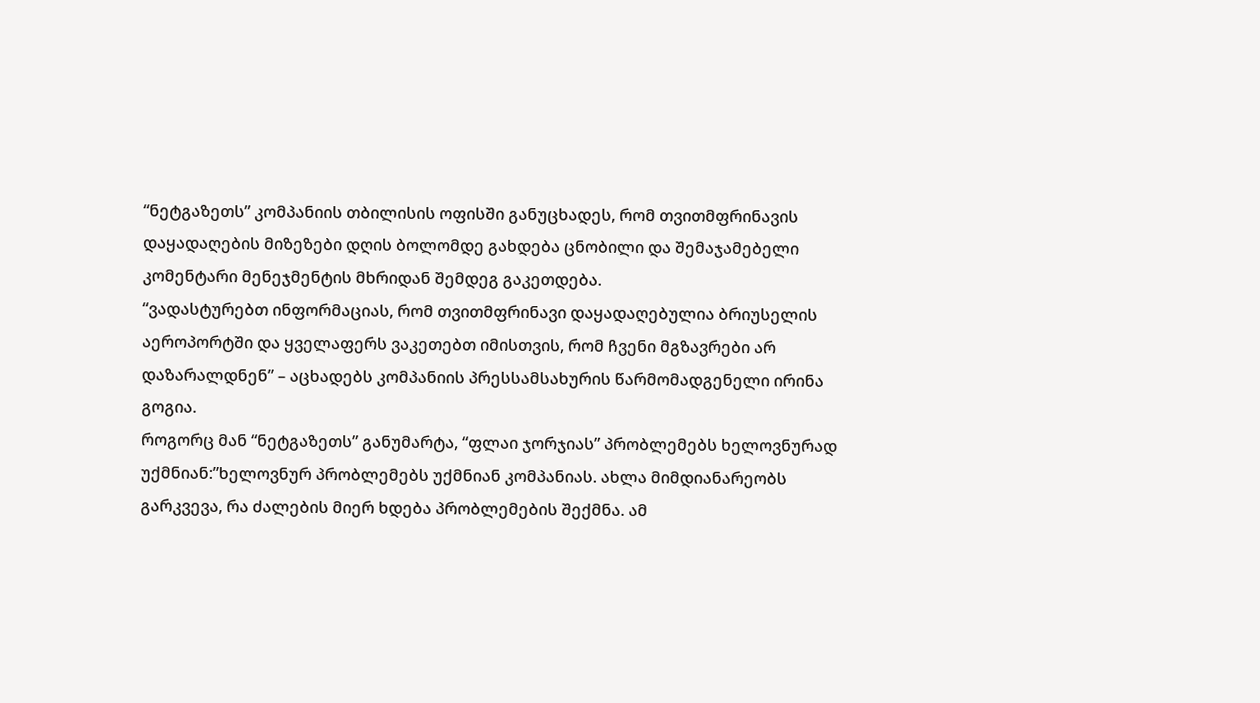“ნეტგაზეთს” კომპანიის თბილისის ოფისში განუცხადეს, რომ თვითმფრინავის დაყადაღების მიზეზები დღის ბოლომდე გახდება ცნობილი და შემაჯამებელი კომენტარი მენეჯმენტის მხრიდან შემდეგ გაკეთდება.
“ვადასტურებთ ინფორმაციას, რომ თვითმფრინავი დაყადაღებულია ბრიუსელის აეროპორტში და ყველაფერს ვაკეთებთ იმისთვის, რომ ჩვენი მგზავრები არ დაზარალდნენ” – აცხადებს კომპანიის პრესსამსახურის წარმომადგენელი ირინა გოგია.
როგორც მან “ნეტგაზეთს” განუმარტა, “ფლაი ჯორჯიას” პრობლემებს ხელოვნურად უქმნიან:”ხელოვნურ პრობლემებს უქმნიან კომპანიას. ახლა მიმდიანარეობს გარკვევა, რა ძალების მიერ ხდება პრობლემების შექმნა. ამ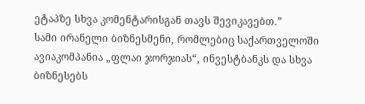ეტაპზე სხვა კომენტარისგან თავს შევიკავებთ.”
სამი ირანელი ბიზნესმენი, რომლებიც საქართველოში ავიაკომპანია „ფლაი ჯორჯიას“, ინვესტბანკს და სხვა ბიზნესებს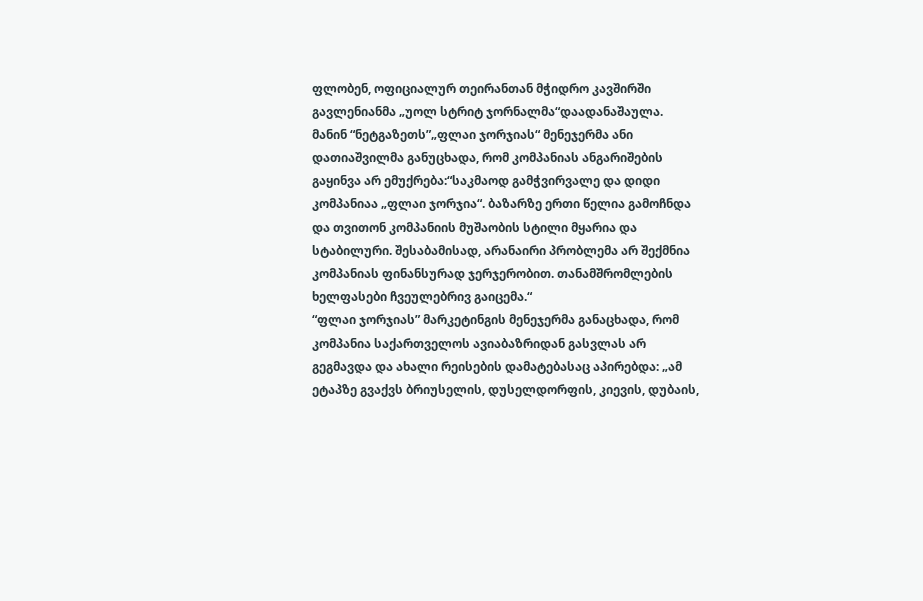ფლობენ, ოფიციალურ თეირანთან მჭიდრო კავშირში გავლენიანმა „უოლ სტრიტ ჯორნალმა“დაადანაშაულა.
მანინ “ნეტგაზეთს”„ფლაი ჯორჯიას“ მენეჯერმა ანი დათიაშვილმა განუცხადა, რომ კომპანიას ანგარიშების გაყინვა არ ემუქრება:“საკმაოდ გამჭვირვალე და დიდი კომპანიაა „ფლაი ჯორჯია“. ბაზარზე ერთი წელია გამოჩნდა და თვითონ კომპანიის მუშაობის სტილი მყარია და სტაბილური. შესაბამისად, არანაირი პრობლემა არ შექმნია კომპანიას ფინანსურად ჯერჯერობით. თანამშრომლების ხელფასები ჩვეულებრივ გაიცემა.“
“ფლაი ჯორჯიას” მარკეტინგის მენეჯერმა განაცხადა, რომ კომპანია საქართველოს ავიაბაზრიდან გასვლას არ გეგმავდა და ახალი რეისების დამატებასაც აპირებდა: „ამ ეტაპზე გვაქვს ბრიუსელის, დუსელდორფის, კიევის, დუბაის,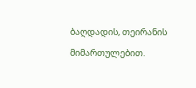ბაღდადის, თეირანის მიმართულებით.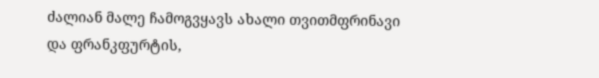ძალიან მალე ჩამოგვყავს ახალი თვითმფრინავი და ფრანკფურტის,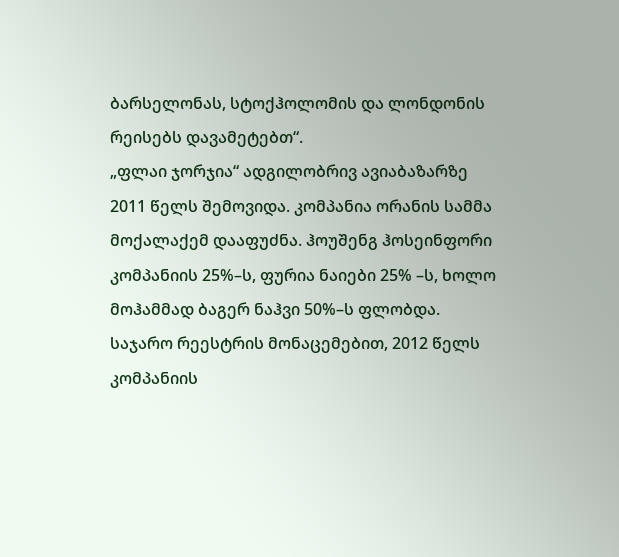ბარსელონას, სტოქჰოლომის და ლონდონის რეისებს დავამეტებთ“.
„ფლაი ჯორჯია“ ადგილობრივ ავიაბაზარზე 2011 წელს შემოვიდა. კომპანია ორანის სამმა მოქალაქემ დააფუძნა. ჰოუშენგ ჰოსეინფორი კომპანიის 25%–ს, ფურია ნაიები 25% –ს, ხოლო მოჰამმად ბაგერ ნაჰვი 50%–ს ფლობდა.
საჯარო რეესტრის მონაცემებით, 2012 წელს კომპანიის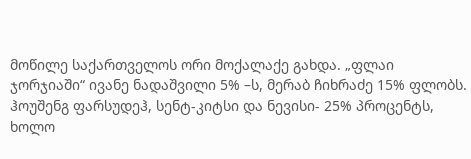მოწილე საქართველოს ორი მოქალაქე გახდა. „ფლაი ჯორჯიაში“ ივანე ნადაშვილი 5% –ს, მერაბ ჩიხრაძე 15% ფლობს. ჰოუშენგ ფარსუდეჰ, სენტ-კიტსი და ნევისი- 25% პროცენტს, ხოლო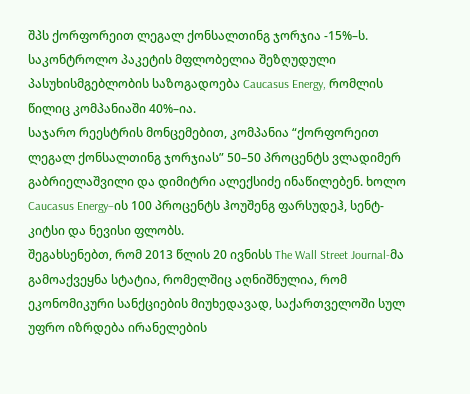შპს ქორფორეით ლეგალ ქონსალთინგ ჯორჯია -15%–ს. საკონტროლო პაკეტის მფლობელია შეზღუდული პასუხისმგებლობის საზოგადოება Caucasus Energy, რომლის წილიც კომპანიაში 40%–ია.
საჯარო რეესტრის მონცემებით, კომპანია “ქორფორეით ლეგალ ქონსალთინგ ჯორჯიას” 50–50 პროცენტს ვლადიმერ გაბრიელაშვილი და დიმიტრი ალექსიძე ინაწილებენ. ხოლო Caucasus Energy–ის 100 პროცენტს ჰოუშენგ ფარსუდეჰ, სენტ-კიტსი და ნევისი ფლობს.
შეგახსენებთ, რომ 2013 წლის 20 ივნისს The Wall Street Journal-მა გამოაქვეყნა სტატია, რომელშიც აღნიშნულია, რომ ეკონომიკური სანქციების მიუხედავად, საქართველოში სულ უფრო იზრდება ირანელების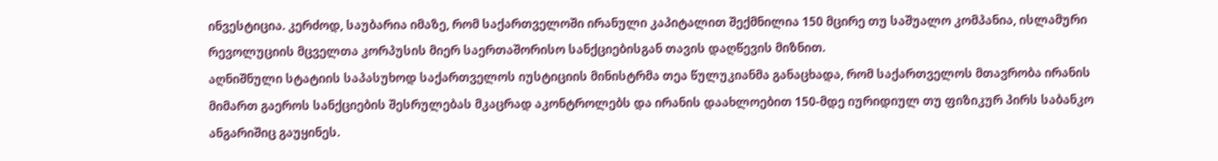ინვესტიცია. კერძოდ, საუბარია იმაზე, რომ საქართველოში ირანული კაპიტალით შექმნილია 150 მცირე თუ საშუალო კომპანია, ისლამური რევოლუციის მცველთა კორპუსის მიერ საერთაშორისო სანქციებისგან თავის დაღწევის მიზნით.
აღნიშნული სტატიის საპასუხოდ საქართველოს იუსტიციის მინისტრმა თეა წულუკიანმა განაცხადა, რომ საქართველოს მთავრობა ირანის მიმართ გაეროს სანქციების შესრულებას მკაცრად აკონტროლებს და ირანის დაახლოებით 150-მდე იურიდიულ თუ ფიზიკურ პირს საბანკო ანგარიშიც გაუყინეს.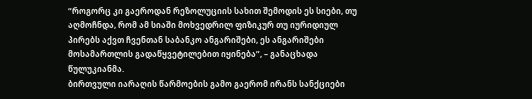“როგორც კი გაეროდან რეზოლუციის სახით შემოდის ეს სიები, თუ აღმოჩნდა, რომ ამ სიაში მოხვედრილ ფიზიკურ თუ იურიდიულ პირებს აქვთ ჩვენთან საბანკო ანგარიშები, ეს ანგარიშები მოსამართლის გადაწყვეტილებით იყინება”, – განაცხადა წულუკიანმა.
ბირთვული იარაღის წარმოების გამო გაერომ ირანს სანქციები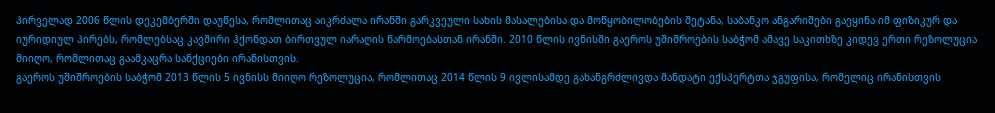პირველად 2006 წლის დეკემბერში დაუწესა, რომლითაც აიკრძალა ირანში გარკვეული სახის მასალებისა და მოწყობილობების შეტანა, საბანკო ანგარიშები გაეყინა იმ ფიზიკურ და იურიდიულ პირებს, რომლებსაც კავშირი ჰქონდათ ბირთვულ იარაღის წარმოებასთან ირანში. 2010 წლის ივნისში გაეროს უშიშროების საბჭომ ამავე საკითხზე კიდევ ერთი რეზოლუცია მიიღო, რომლითაც გაამკაცრა სანქციები ირანისთვის.
გაეროს უშიშროების საბჭომ 2013 წლის 5 ივნისს მიიღო რეზოლუცია, რომლითაც 2014 წლის 9 ივლისამდე გახანგრძლივდა მანდატი ექსპერტთა ჯგუფისა, რომელიც ირანისთვის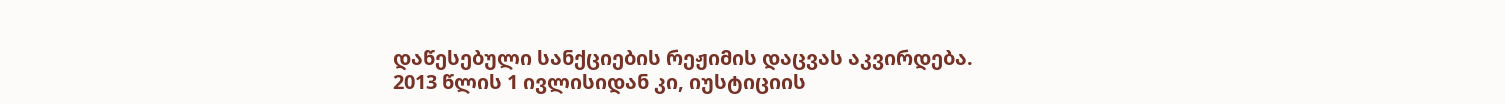დაწესებული სანქციების რეჟიმის დაცვას აკვირდება.
2013 წლის 1 ივლისიდან კი, იუსტიციის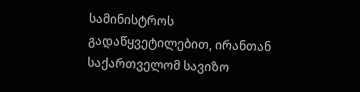სამინისტროს გადაწყვეტილებით, ირანთან საქართველომ სავიზო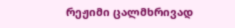რეჟიმი ცალმხრივად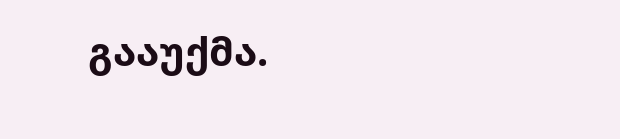გააუქმა.